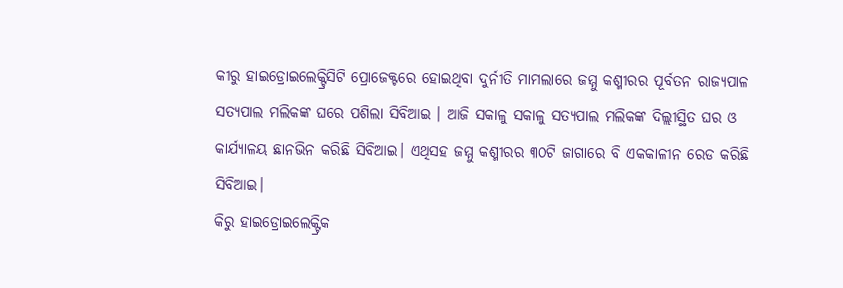କୀରୁ ହାଇଡ୍ରୋଇଲେକ୍ଟ୍ରିସିଟି ପ୍ରୋଜେକ୍ଟରେ ହୋଇଥିବା ଦୁର୍ନୀତି ମାମଲାରେ ଜମ୍ମୁ କଶ୍ମୀରର ପୂର୍ବତନ ରାଜ୍ୟପାଳ ସତ୍ୟପାଲ ମଲିକଙ୍କ ଘରେ ପଶିଲା ସିବିଆଇ । ଆଜି ସକାଳୁ ସକାଳୁ ସତ୍ୟପାଲ ମଲିକଙ୍କ ଦିଲ୍ଲୀସ୍ଥିତ ଘର ଓ କାର୍ଯ୍ୟାଳୟ ଛାନଭିନ କରିଛି ସିବିଆଇ। ଏଥିସହ ଜମ୍ମୁ କଶ୍ମୀରର ୩୦ଟି ଜାଗାରେ ବି ଏକକାଳୀନ ରେଡ କରିଛି ସିବିଆଇ।
କିରୁ ହାଇଡ୍ରୋଇଲେକ୍ଟ୍ରିକ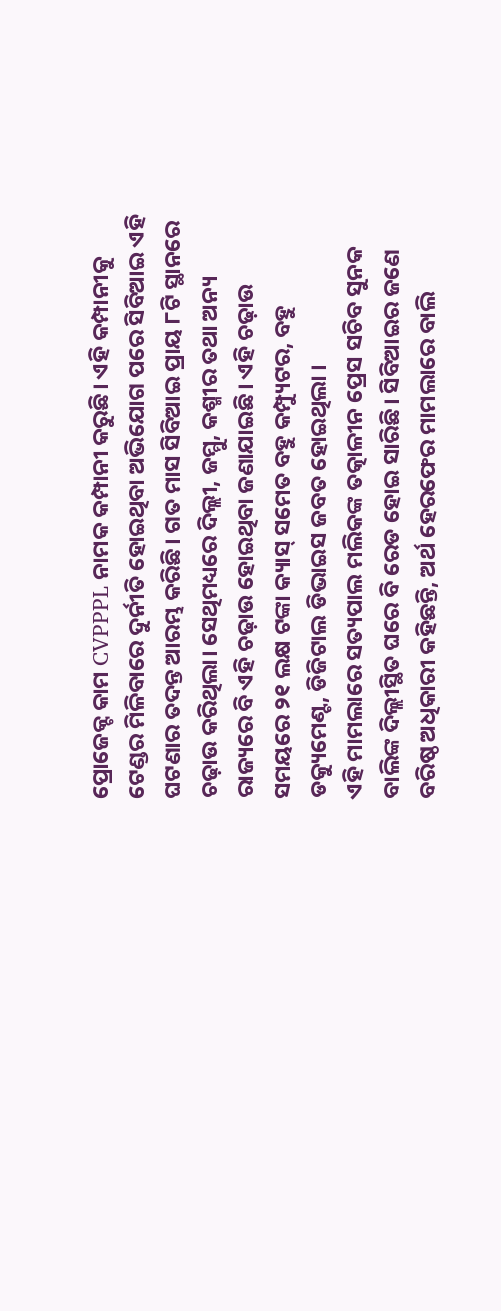ପ୍ରୋଜେକ୍ଟ କାମ CVPPPL ନାମକ କମ୍ପାନୀ କରୁଛି। ଏହି କମ୍ପାନୀକୁ ଟେଣ୍ଡର ମିଳିବାରେ ଦୁର୍ନୀତି ହୋଇଥିବା ଅଭିଯୋଗ ପରେ ସିବିଆଇ ଏହି ଘଟଣାର ତଦନ୍ତ ଆରମ୍ଭ କରିଛି। ଗତ ମାସ ସିବିଆଇ ପ୍ରାୟ ୮ଟି ସ୍ଥାନରେ ଚଢ଼ାଉ କରିଥିଲା। ସେଥିମଧ୍ୟରେ ଦିଲ୍ଲୀ, ଜମ୍ମୁ, କଶ୍ମୀର ତଥା ଅନ୍ୟ ରାଜ୍ୟରେ ବି ଏହି ଚଢ଼ାଉ ହୋଇଥିବା ଜଣାଯାଇଛି। ଏହି ଚଢ଼ାଉ ସମୟରେ ୨୧ ଲକ୍ଷ ଟଙ୍କା କ୍ୟାସ୍ ସମେତ ବହୁ କମ୍ପ୍ୟୁଟର, ବହୁ ଡକ୍ୟୁମେଣ୍ଟ, ଡିଜିଟାଲ ଡିଭାଇସ ଜବତ ହୋଇଥିଲା ।
ଏହି ମାମଲାରେ ସତ୍ୟପାଲ ମଲିକଙ୍କ ତତ୍କାଳୀନ ପ୍ରେସ ସଚିବ ସୁନକ ବାଲିଙ୍କ ଦିଲ୍ଲୀସ୍ଥିତ ଘରେ ବି ରେଡ ହୋଇ ସାରିଛି। ସିବିଆଇର ଜଣେ ବରିଷ୍ଠ ଅଧିକାରୀ କହିଛନ୍ତି, ଅର୍ଥ ହେରଫେର ମାମଲାରେ ବାଲି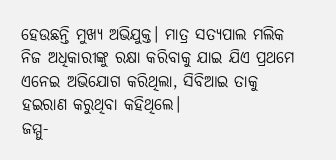ହେଉଛନ୍ତି ମୁଖ୍ୟ ଅଭିଯୁକ୍ତ। ମାତ୍ର ସତ୍ୟପାଲ ମଲିକ ନିଜ ଅଧିକାରୀଙ୍କୁ ରକ୍ଷା କରିବାକୁ ଯାଇ ଯିଏ ପ୍ରଥମେ ଏନେଇ ଅଭିଯୋଗ କରିଥିଲା, ସିବିଆଇ ତାକୁ ହଇରାଣ କରୁଥିବା କହିଥିଲେ।
ଜମ୍ମୁ-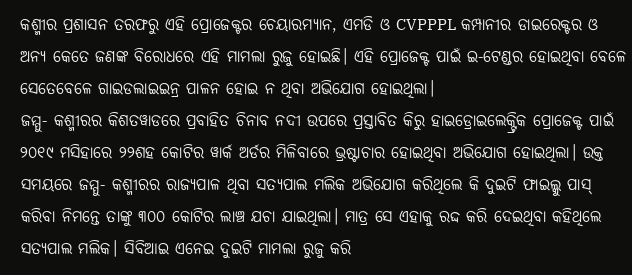କଶ୍ମୀର ପ୍ରଶାସନ ତରଫରୁ ଏହି ପ୍ରୋଜେକ୍ଟର ଚେୟାରମ୍ୟାନ, ଏମଡି ଓ CVPPPL କମ୍ପାନୀର ଡାଇରେକ୍ଟର ଓ ଅନ୍ୟ କେତେ ଜଣଙ୍କ ବିରୋଧରେ ଏହି ମାମଲା ରୁଜୁ ହୋଇଛି। ଏହି ପ୍ରୋଜେକ୍ଟ ପାଇଁ ଇ-ଟେଣ୍ଡର ହୋଇଥିବା ବେଳେ ସେତେବେଳେ ଗାଇଡଲାଇଇନ୍ର ପାଳନ ହୋଇ ନ ଥିବା ଅଭିଯୋଗ ହୋଇଥିଲା।
ଜମ୍ମୁ- କଶ୍ମୀରର କିଶତୱାଡରେ ପ୍ରବାହିତ ଚିନାବ ନଦୀ ଉପରେ ପ୍ରସ୍ତାବିତ କିରୁ ହାଇଡ୍ରୋଇଲେକ୍ଟ୍ରିକ ପ୍ରୋଜେକ୍ଟ ପାଇଁ ୨୦୧୯ ମସିହାରେ ୨୨ଶହ କୋଟିର ୱାର୍କ ଅର୍ଡର ମିଳିବାରେ ଭ୍ରଷ୍ଟାଚାର ହୋଇଥିବା ଅଭିଯୋଗ ହୋଇଥିଲା। ଉକ୍ତ ସମୟରେ ଜମ୍ମୁ- କଶ୍ମୀରର ରାଜ୍ୟପାଳ ଥିବା ସତ୍ୟପାଲ ମଲିକ ଅଭିଯୋଗ କରିଥିଲେ କି ଦୁଇଟି ଫାଇଲ୍କୁ ପାସ୍ କରିବା ନିମନ୍ତେ ତାଙ୍କୁ ୩୦୦ କୋଟିର ଲାଞ୍ଚ ଯଚା ଯାଇଥିଲା। ମାତ୍ର ସେ ଏହାକୁ ରଦ୍ଦ କରି ଦେଇଥିବା କହିଥିଲେ ସତ୍ୟପାଲ ମଲିକ। ସିବିଆଇ ଏନେଇ ଦୁଇଟି ମାମଲା ରୁଜୁ କରି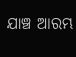ଯାଞ୍ଚ ଆରମ୍ଭ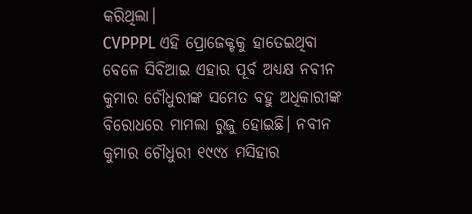କରିଥିଲା।
CVPPPL ଏହି ପ୍ରୋଜେକ୍ଟକୁ ହାତେଇଥିବା ବେଳେ ସିବିଆଇ ଏହାର ପୂର୍ବ ଅଧ୍ୟକ୍ଷ ନବୀନ କୁମାର ଚୌଧୁରୀଙ୍କ ସମେତ ବହୁ ଅଧିକାରୀଙ୍କ ବିରୋଧରେ ମାମଲା ରୁଜୁ ହୋଇଛି। ନବୀନ କୁମାର ଚୌଧୁରୀ ୧୯୯୪ ମସିହାର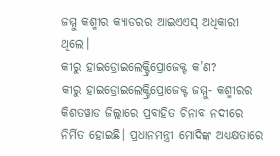ଜମ୍ମୁ କଶ୍ମୀର କ୍ୟାଡରର ଆଇଏଏସ୍ ଅଧିକାରୀ ଥିଲେ।
କୀରୁ ହାଇଡ୍ରୋଇଲେକ୍ଟ୍ରିପ୍ରୋଜେକ୍ଟ କ’ଣ?
କୀରୁ ହାଇଡ୍ରୋଇଲେକ୍ଟ୍ରିପ୍ରୋଜେକ୍ଟ ଜମ୍ମୁ- କଶ୍ମୀରର କିଶତୱାଡ ଜିଲ୍ଲାରେ ପ୍ରବାହିତ ଚିନାବ ନଦୀରେ ନିର୍ମିତ ହୋଇଛି। ପ୍ରଧାନମନ୍ତ୍ରୀ ମୋଦିଙ୍କ ଅଧ୍ୟକ୍ଷତାରେ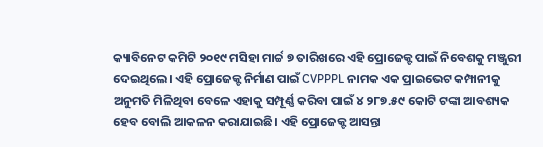କ୍ୟାବିନେଟ କମିଟି ୨୦୧୯ ମସିହା ମାର୍ଚ୍ଚ ୭ ତାରିଖରେ ଏହି ପ୍ରୋଜେକ୍ଟ ପାଇଁ ନିବେଶକୁ ମଞ୍ଜୁରୀ ଦେଇଥିଲେ। ଏହି ପ୍ରୋଜେକ୍ଟ ନିର୍ମାଣ ପାଇଁ CVPPPL ନାମକ ଏକ ପ୍ରାଇଭେଟ କମ୍ପାନୀକୁ ଅନୁମତି ମିଳିଥିବା ବେଳେ ଏହାକୁ ସମ୍ପୂର୍ଣ୍ଣ କରିବା ପାଇଁ ୪ ୨୮୭.୫୯ କୋଟି ଟଙ୍କା ଆବଶ୍ୟକ ହେବ ବୋଲି ଆକଳନ କରାଯାଇଛି। ଏହି ପ୍ରୋଜେକ୍ଟ ଆସନ୍ତା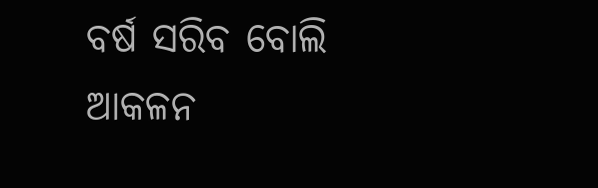ବର୍ଷ ସରିବ ବୋଲି ଆକଳନ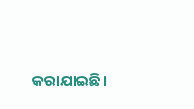କରାଯାଇଛି।